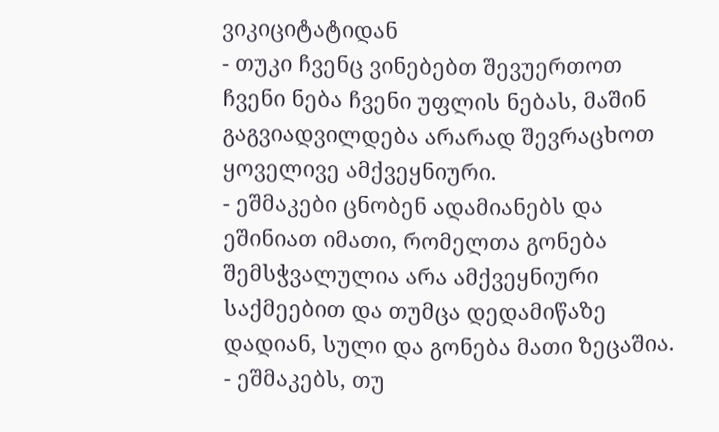ვიკიციტატიდან
- თუკი ჩვენც ვინებებთ შევუერთოთ ჩვენი ნება ჩვენი უფლის ნებას, მაშინ გაგვიადვილდება არარად შევრაცხოთ ყოველივე ამქვეყნიური.
- ეშმაკები ცნობენ ადამიანებს და ეშინიათ იმათი, რომელთა გონება შემსჭვალულია არა ამქვეყნიური საქმეებით და თუმცა დედამიწაზე დადიან, სული და გონება მათი ზეცაშია.
- ეშმაკებს, თუ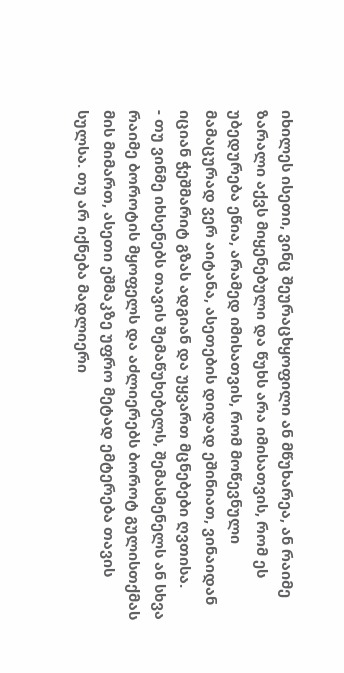იხილეს ისეთი, ვინც შეურაცხყოფილი ან მწუხარეა, ან რაიმე ზარალი აქვს მიყენებული და წუხს არა იმისათვის, რომ ეს უბედურება ეწია, არამედ იმისათვის, რომ მოწევნული მამაცურად ვერ აიტანა, ასეთების დიდად ეშინიათ, ვინაიდან იციან ჭეშმარიტ გზას ადგიან და უყვართ მცნებები ღვთისა.
- თუ ვინმე იხსენებს თავის შემაწუხებელს, შემასმენელს ან სხვა რაიმე ბოროტის მყოფელს და აძლიერებს ბოროტ გულისთქმას მის მიმართ, ასეთი ეშმაკზე უფრო მეტად ემტერება თავის სულსა. თუ არ იქნება მადლიერი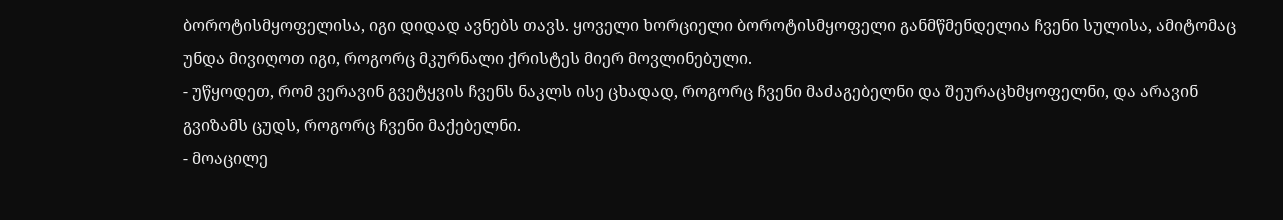ბოროტისმყოფელისა, იგი დიდად ავნებს თავს. ყოველი ხორციელი ბოროტისმყოფელი განმწმენდელია ჩვენი სულისა, ამიტომაც უნდა მივიღოთ იგი, როგორც მკურნალი ქრისტეს მიერ მოვლინებული.
- უწყოდეთ, რომ ვერავინ გვეტყვის ჩვენს ნაკლს ისე ცხადად, როგორც ჩვენი მაძაგებელნი და შეურაცხმყოფელნი, და არავინ გვიზამს ცუდს, როგორც ჩვენი მაქებელნი.
- მოაცილე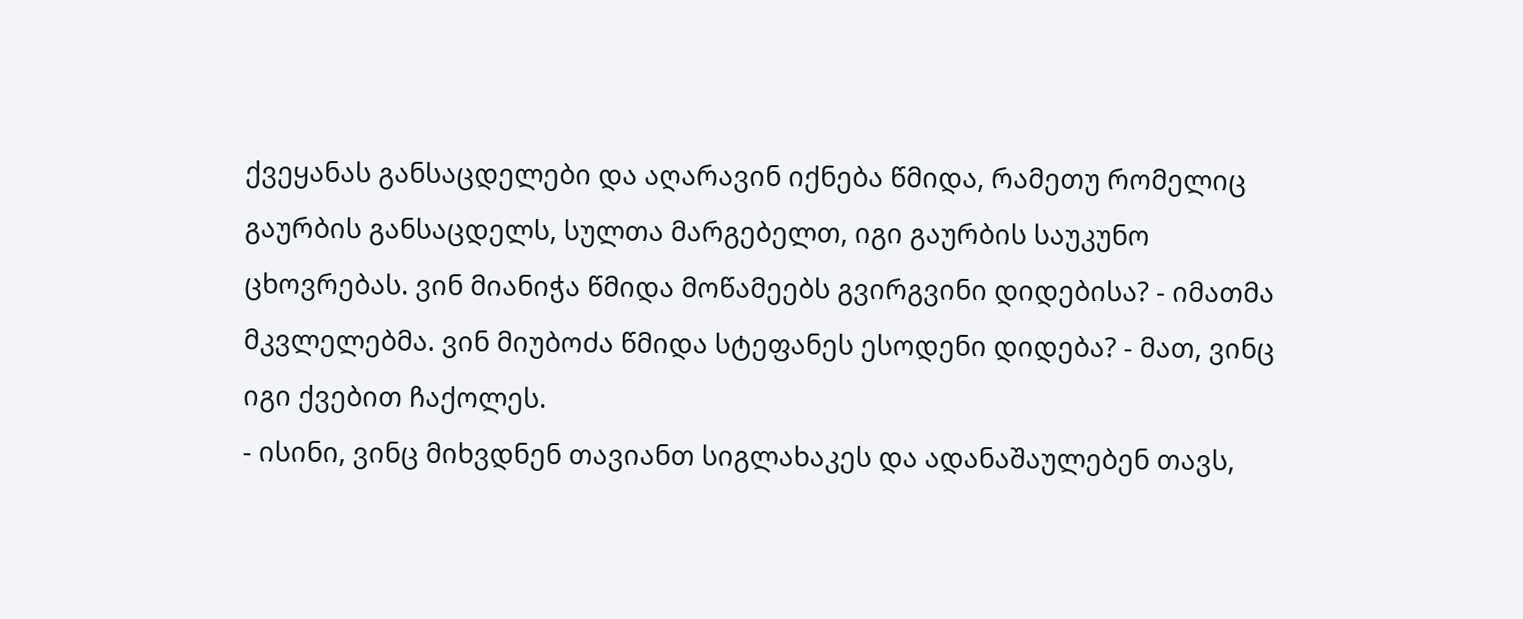ქვეყანას განსაცდელები და აღარავინ იქნება წმიდა, რამეთუ რომელიც გაურბის განსაცდელს, სულთა მარგებელთ, იგი გაურბის საუკუნო ცხოვრებას. ვინ მიანიჭა წმიდა მოწამეებს გვირგვინი დიდებისა? - იმათმა მკვლელებმა. ვინ მიუბოძა წმიდა სტეფანეს ესოდენი დიდება? - მათ, ვინც იგი ქვებით ჩაქოლეს.
- ისინი, ვინც მიხვდნენ თავიანთ სიგლახაკეს და ადანაშაულებენ თავს,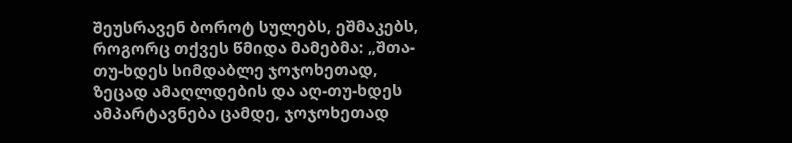შეუსრავენ ბოროტ სულებს, ეშმაკებს, როგორც თქვეს წმიდა მამებმა: „შთა-თუ-ხდეს სიმდაბლე ჯოჯოხეთად, ზეცად ამაღლდების და აღ-თუ-ხდეს ამპარტავნება ცამდე, ჯოჯოხეთად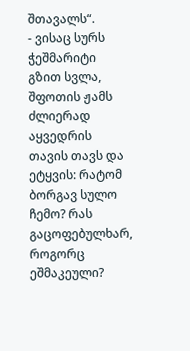შთავალს“.
- ვისაც სურს ჭეშმარიტი გზით სვლა, შფოთის ჟამს ძლიერად აყვედრის თავის თავს და ეტყვის: რატომ ბორგავ სულო ჩემო? რას გაცოფებულხარ, როგორც ეშმაკეული?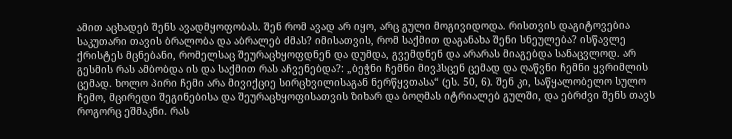ამით აცხადებ შენს ავადმყოფობას. შენ რომ ავად არ იყო, არც გული მოგივიდოდა. რისთვის დაგიტოვებია საკუთარი თავის ბრალობა და აბრალებ ძმას? იმისათვის, რომ საქმით დაგანახა შენი სნეულება? ისწავლე ქრისტეს მცნებანი, რომელსაც შეურაცხყოფდნენ და დუმდა, გვემდნენ და არარას მიაგებდა სანაცვლოდ. არ გესმის რას ამბობდა ის და საქმით რას აჩვენებდა?: „ბეჭნი ჩემნი მივჰსცენ ცემად და ღაწვნი ჩემნი ყვრიმლის ცემად. ხოლო პირი ჩემი არა მივიქციე სირცხვილისაგან ნერწყვთასა“ (ეს. 50, 6). შენ კი, საწყალობელო სულო ჩემო, მცირედი შეგინებისა და შეურაცხყოფისათვის ზიხარ და ბოღმას იტრიალებ გულში, და ებრძვი შენს თავს როგორც ეშმაკნი. რას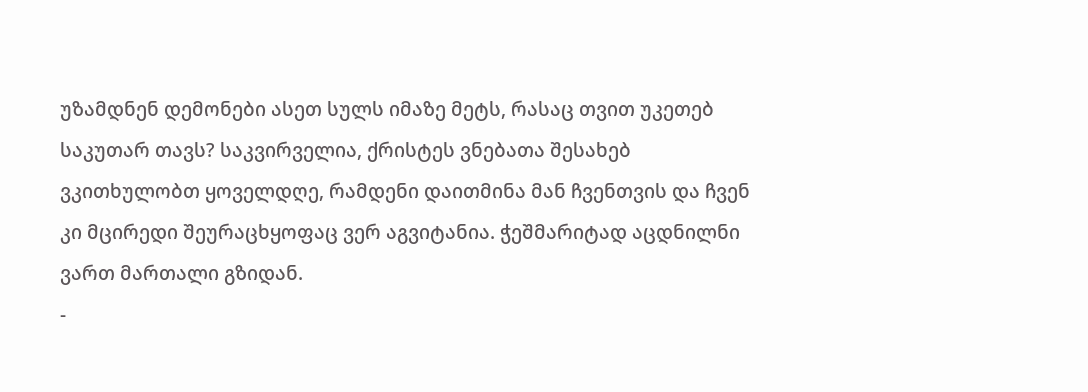უზამდნენ დემონები ასეთ სულს იმაზე მეტს, რასაც თვით უკეთებ საკუთარ თავს? საკვირველია, ქრისტეს ვნებათა შესახებ ვკითხულობთ ყოველდღე, რამდენი დაითმინა მან ჩვენთვის და ჩვენ კი მცირედი შეურაცხყოფაც ვერ აგვიტანია. ჭეშმარიტად აცდნილნი ვართ მართალი გზიდან.
-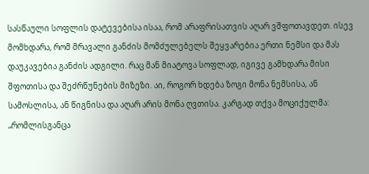სასწაული სოფლის დატევებისა ისაა, რომ არაფრისათვის აღარ ვშფოთავდეთ. ისევ მომხდარა, რომ მრავალი განძის მომძულებელს შეყვარებია ერთი ნემსი და მას დაუკავებია განძის ადგილი. რაც მან მიატოვა სოფლად, იგივე გამხდარა მისი შფოთისა და შეძრწუნების მიზეზი. აი, როგორ ხდება ზოგი მონა ნემსისა, ან სამოსლისა, ან წიგნისა და აღარ არის მონა ღვთისა. კარგად თქვა მოციქულმა: „რომლისგანცა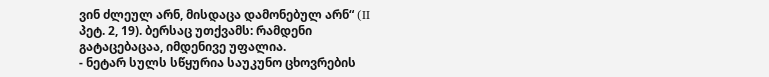ვინ ძლეულ არნ, მისდაცა დამონებულ არნ“ (II პეტ. 2, 19). ბერსაც უთქვამს: რამდენი გატაცებაცაა, იმდენივე უფალია.
- ნეტარ სულს სწყურია საუკუნო ცხოვრების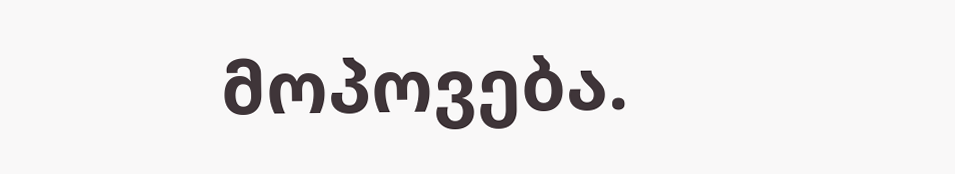მოპოვება.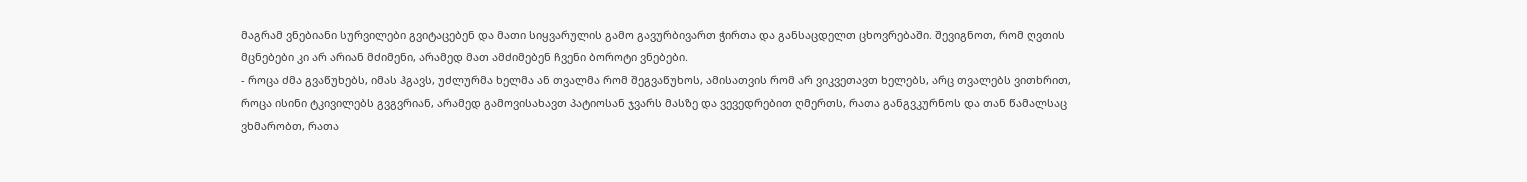მაგრამ ვნებიანი სურვილები გვიტაცებენ და მათი სიყვარულის გამო გავურბივართ ჭირთა და განსაცდელთ ცხოვრებაში. შევიგნოთ, რომ ღვთის მცნებები კი არ არიან მძიმენი, არამედ მათ ამძიმებენ ჩვენი ბოროტი ვნებები.
- როცა ძმა გვაწუხებს, იმას ჰგავს, უძლურმა ხელმა ან თვალმა რომ შეგვაწუხოს, ამისათვის რომ არ ვიკვეთავთ ხელებს, არც თვალებს ვითხრით, როცა ისინი ტკივილებს გვგვრიან, არამედ გამოვისახავთ პატიოსან ჯვარს მასზე და ვევედრებით ღმერთს, რათა განგვკურნოს და თან წამალსაც ვხმარობთ, რათა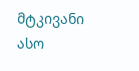მტკივანი ასო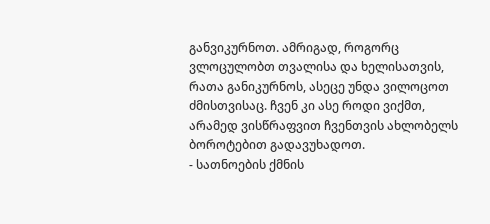განვიკურნოთ. ამრიგად, როგორც ვლოცულობთ თვალისა და ხელისათვის, რათა განიკურნოს, ასეცე უნდა ვილოცოთ ძმისთვისაც. ჩვენ კი ასე როდი ვიქმთ, არამედ ვისწრაფვით ჩვენთვის ახლობელს ბოროტებით გადავუხადოთ.
- სათნოების ქმნის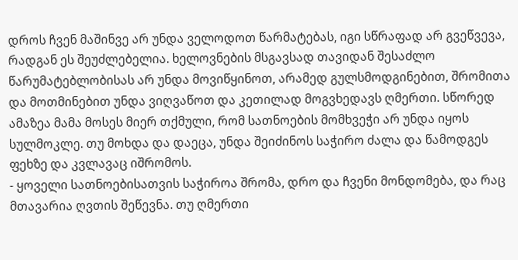დროს ჩვენ მაშინვე არ უნდა ველოდოთ წარმატებას, იგი სწრაფად არ გვეწვევა, რადგან ეს შეუძლებელია. ხელოვნების მსგავსად თავიდან შესაძლო წარუმატებლობისას არ უნდა მოვიწყინოთ, არამედ გულსმოდგინებით, შრომითა და მოთმინებით უნდა ვიღვაწოთ და კეთილად მოგვხედავს ღმერთი. სწორედ ამაზეა მამა მოსეს მიერ თქმული, რომ სათნოების მომხვეჭი არ უნდა იყოს სულმოკლე. თუ მოხდა და დაეცა, უნდა შეიძინოს საჭირო ძალა და წამოდგეს ფეხზე და კვლავაც იშრომოს.
- ყოველი სათნოებისათვის საჭიროა შრომა, დრო და ჩვენი მონდომება, და რაც მთავარია ღვთის შეწევნა. თუ ღმერთი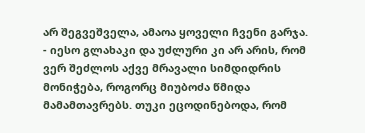არ შეგვეშველა, ამაოა ყოველი ჩვენი გარჯა.
- იესო გლახაკი და უძლური კი არ არის, რომ ვერ შეძლოს აქვე მრავალი სიმდიდრის მონიჭება, როგორც მიუბოძა წმიდა მამამთავრებს. თუკი ეცოდინებოდა, რომ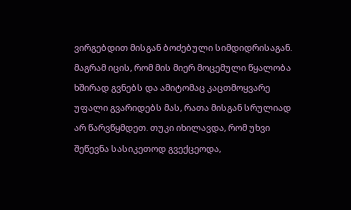ვირგებდით მისგან ბოძებული სიმდიდრისაგან. მაგრამ იცის, რომ მის მიერ მოცემული წყალობა ხშირად გვნებს და ამიტომაც კაცთმოყვარე უფალი გვარიდებს მას, რათა მისგან სრულიად არ წარვწყმდეთ. თუკი იხილავდა, რომ უხვი შეწევნა სასიკეთოდ გვექცეოდა,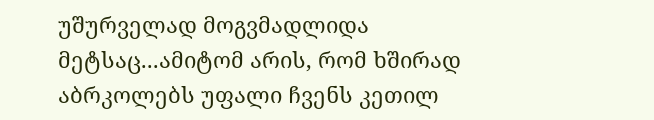უშურველად მოგვმადლიდა მეტსაც...ამიტომ არის, რომ ხშირად აბრკოლებს უფალი ჩვენს კეთილ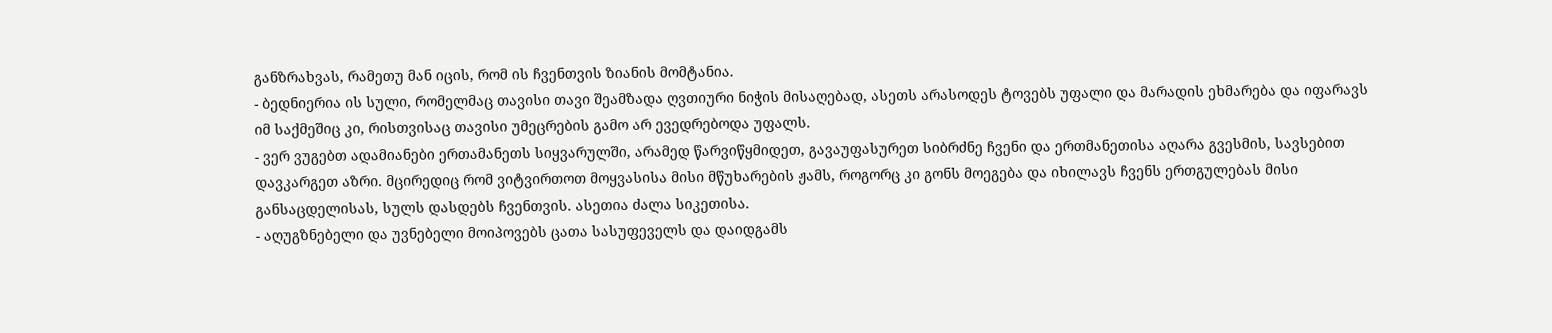განზრახვას, რამეთუ მან იცის, რომ ის ჩვენთვის ზიანის მომტანია.
- ბედნიერია ის სული, რომელმაც თავისი თავი შეამზადა ღვთიური ნიჭის მისაღებად, ასეთს არასოდეს ტოვებს უფალი და მარადის ეხმარება და იფარავს იმ საქმეშიც კი, რისთვისაც თავისი უმეცრების გამო არ ევედრებოდა უფალს.
- ვერ ვუგებთ ადამიანები ერთამანეთს სიყვარულში, არამედ წარვიწყმიდეთ, გავაუფასურეთ სიბრძნე ჩვენი და ერთმანეთისა აღარა გვესმის, სავსებით დავკარგეთ აზრი. მცირედიც რომ ვიტვირთოთ მოყვასისა მისი მწუხარების ჟამს, როგორც კი გონს მოეგება და იხილავს ჩვენს ერთგულებას მისი განსაცდელისას, სულს დასდებს ჩვენთვის. ასეთია ძალა სიკეთისა.
- აღუგზნებელი და უვნებელი მოიპოვებს ცათა სასუფეველს და დაიდგამს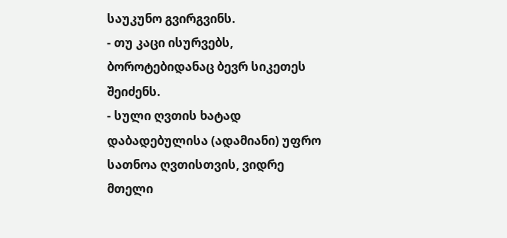საუკუნო გვირგვინს.
- თუ კაცი ისურვებს, ბოროტებიდანაც ბევრ სიკეთეს შეიძენს.
- სული ღვთის ხატად დაბადებულისა (ადამიანი) უფრო სათნოა ღვთისთვის, ვიდრე მთელი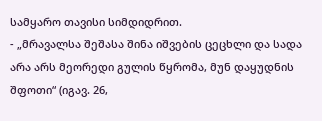სამყარო თავისი სიმდიდრით.
- „მრავალსა შეშასა შინა იშვების ცეცხლი და სადა არა არს მეორედი გულის წყრომა, მუნ დაყუდნის შფოთი“ (იგავ. 26,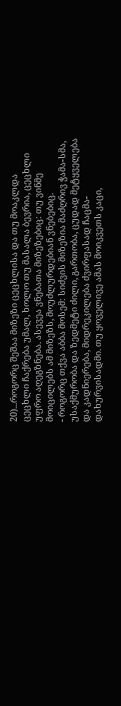20)...როგორც შეშაა მიზეზი ცეცხლისა და თუ მოაკლდა ცეცხლი ჩაქრება უმალ, ხოლო თუ მასალა ბევრია, ცეცხლი უფრო აღეგზნება. ასევეა ვნებათა მიზეზებიც: თუ ვინმე მოიცილებს ამ მიზეზს, მოუძლურდებიან ვნებებიც.
- როგორც თქვა აბბა მოსემ: სიძვის მიზეზია მაძღრივ ჭამა-სმა, უსაქმურობა და ზედმეტი ძილი, გართობა, ცუდად მეტყველება და კადნიერება, მიდრეკილება ძვირფასად ჩაცმა-დახურვისადმი. თუ ყოველივე ამას მოიკვეთს კაცი,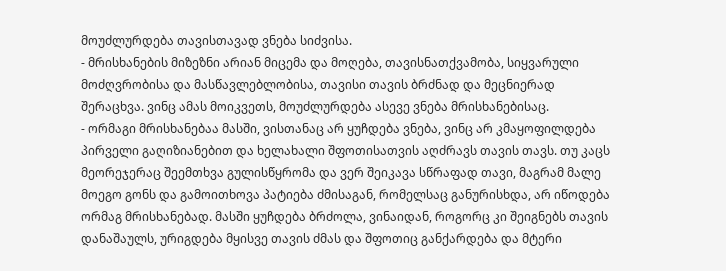მოუძლურდება თავისთავად ვნება სიძვისა.
- მრისხანების მიზეზნი არიან მიცემა და მოღება, თავისნათქვამობა, სიყვარული მოძღვრობისა და მასწავლებლობისა, თავისი თავის ბრძნად და მეცნიერად შერაცხვა. ვინც ამას მოიკვეთს, მოუძლურდება ასევე ვნება მრისხანებისაც.
- ორმაგი მრისხანებაა მასში, ვისთანაც არ ყუჩდება ვნება, ვინც არ კმაყოფილდება პირველი გაღიზიანებით და ხელახალი შფოთისათვის აღძრავს თავის თავს. თუ კაცს მეორეჯერაც შეემთხვა გულისწყრომა და ვერ შეიკავა სწრაფად თავი, მაგრამ მალე მოეგო გონს და გამოითხოვა პატიება ძმისაგან, რომელსაც განურისხდა, არ იწოდება ორმაგ მრისხანებად. მასში ყუჩდება ბრძოლა, ვინაიდან, როგორც კი შეიგნებს თავის დანაშაულს, ურიგდება მყისვე თავის ძმას და შფოთიც განქარდება და მტერი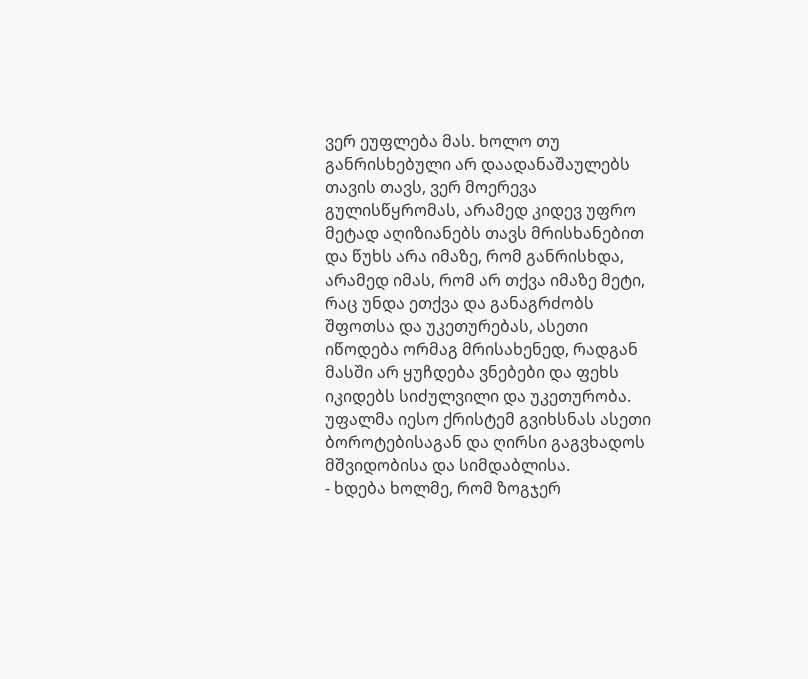ვერ ეუფლება მას. ხოლო თუ განრისხებული არ დაადანაშაულებს თავის თავს, ვერ მოერევა გულისწყრომას, არამედ კიდევ უფრო მეტად აღიზიანებს თავს მრისხანებით და წუხს არა იმაზე, რომ განრისხდა, არამედ იმას, რომ არ თქვა იმაზე მეტი, რაც უნდა ეთქვა და განაგრძობს შფოთსა და უკეთურებას, ასეთი იწოდება ორმაგ მრისახენედ, რადგან მასში არ ყუჩდება ვნებები და ფეხს იკიდებს სიძულვილი და უკეთურობა. უფალმა იესო ქრისტემ გვიხსნას ასეთი ბოროტებისაგან და ღირსი გაგვხადოს მშვიდობისა და სიმდაბლისა.
- ხდება ხოლმე, რომ ზოგჯერ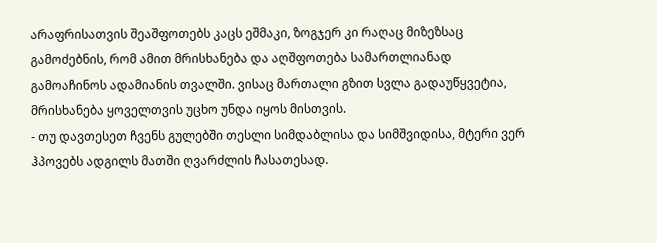არაფრისათვის შეაშფოთებს კაცს ეშმაკი, ზოგჯერ კი რაღაც მიზეზსაც გამოძებნის, რომ ამით მრისხანება და აღშფოთება სამართლიანად გამოაჩინოს ადამიანის თვალში. ვისაც მართალი გზით სვლა გადაუწყვეტია, მრისხანება ყოველთვის უცხო უნდა იყოს მისთვის.
- თუ დავთესეთ ჩვენს გულებში თესლი სიმდაბლისა და სიმშვიდისა, მტერი ვერ ჰპოვებს ადგილს მათში ღვარძლის ჩასათესად.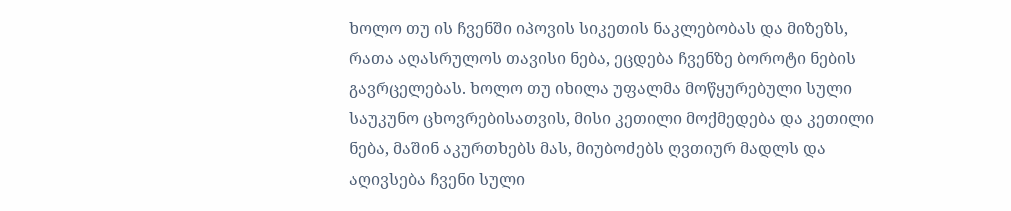ხოლო თუ ის ჩვენში იპოვის სიკეთის ნაკლებობას და მიზეზს, რათა აღასრულოს თავისი ნება, ეცდება ჩვენზე ბოროტი ნების გავრცელებას. ხოლო თუ იხილა უფალმა მოწყურებული სული საუკუნო ცხოვრებისათვის, მისი კეთილი მოქმედება და კეთილი ნება, მაშინ აკურთხებს მას, მიუბოძებს ღვთიურ მადლს და აღივსება ჩვენი სული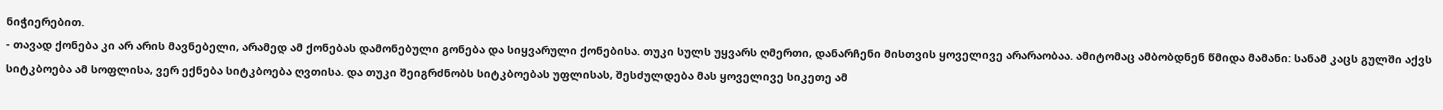ნიჭიერებით.
- თავად ქონება კი არ არის მავნებელი, არამედ ამ ქონებას დამონებული გონება და სიყვარული ქონებისა. თუკი სულს უყვარს ღმერთი, დანარჩენი მისთვის ყოველივე არარაობაა. ამიტომაც ამბობდნენ წმიდა მამანი: სანამ კაცს გულში აქვს სიტკბოება ამ სოფლისა, ვერ ექნება სიტკბოება ღვთისა. და თუკი შეიგრძნობს სიტკბოებას უფლისას, შესძულდება მას ყოველივე სიკეთე ამ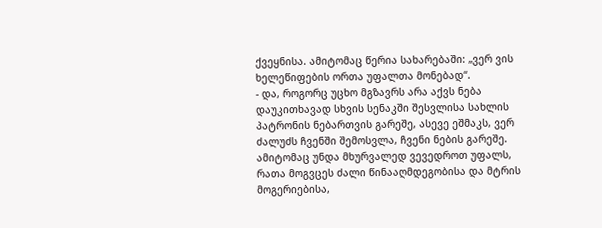ქვეყნისა. ამიტომაც წერია სახარებაში: „ვერ ვის ხელეწიფების ორთა უფალთა მონებად“.
- და, როგორც უცხო მგზავრს არა აქვს ნება დაუკითხავად სხვის სენაკში შესვლისა სახლის პატრონის ნებართვის გარეშე, ასევე ეშმაკს, ვერ ძალუძს ჩვენში შემოსვლა, ჩვენი ნების გარეშე. ამიტომაც უნდა მხურვალედ ვევედროთ უფალს, რათა მოგვცეს ძალი წინააღმდეგობისა და მტრის მოგერიებისა,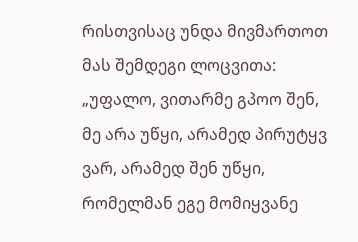რისთვისაც უნდა მივმართოთ მას შემდეგი ლოცვითა: „უფალო, ვითარმე გპოო შენ, მე არა უწყი, არამედ პირუტყვ ვარ, არამედ შენ უწყი, რომელმან ეგე მომიყვანე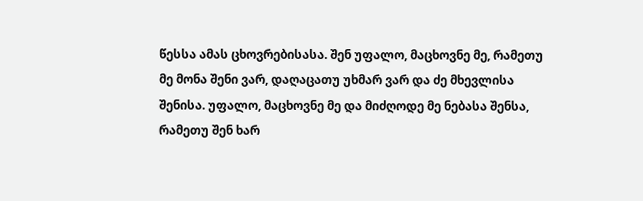წესსა ამას ცხოვრებისასა. შენ უფალო, მაცხოვნე მე, რამეთუ მე მონა შენი ვარ, დაღაცათუ უხმარ ვარ და ძე მხევლისა შენისა. უფალო, მაცხოვნე მე და მიძღოდე მე ნებასა შენსა, რამეთუ შენ ხარ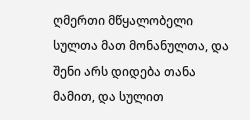ღმერთი მწყალობელი სულთა მათ მონანულთა, და შენი არს დიდება თანა მამით, და სულით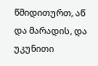წმიდითურთ, აწ და მარადის, და უკუნითი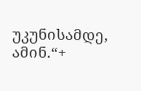უკუნისამდე, ამინ.“+